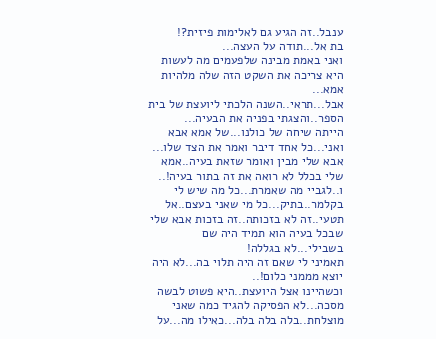ענבל..זה הגיע גם לאלימות פיזית?!
בת אל...תודה על העצה...
ואני באמת מבינה שלפעמים מה לעשות היא צריכה את השקט הזה שלה מלהיות אמא...
אבל...תראי..השנה הלכתי ליועצת של בית הספר..והצגתי בפניה את הבעיה...
הייתה שיחה של כולנו...של אמא אבא ואני...כל אחד דיבר ואמר את הצד שלו...
אבא שלי מבין ואומר שזאת בעיה..אמא שלי בכלל לא רואה את זה בתור בעיה!..
ו..לגביי מה שאמרת...כל מה שיש לי בקלמר..בתיק...כל מי שאני בעצם..אל תטעי..זה לא בזכותה..זה בזכות אבא שלי שבכל בעיה הוא תמיד היה שם בשבילי...לא בגללה!
תאמיני לי שאם זה היה תלוי בה...לא היה יוצא מממני כלום!..
וכשהיינו אצל היועצת..היא פשוט לבשה מסכה...לא הפסיקה להגיד כמה שאני מוצלחת..בלה בלה בלה...כאילו מה...על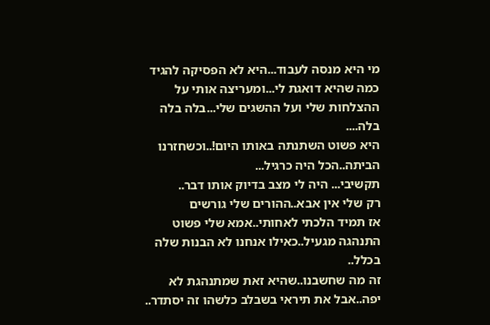מי היא מנסה לעבוד...היא לא הפסיקה להגיד כמה שהיא דואגת לי...ומעריצה אותי על ההצלחות שלי ועל ההשגים שלי...בלה בלה בלה....
היא פשוט השתנתה באותו היום!..וכשחזרנו הביתה..הכל היה כרגיל...
תקשיבי... היה לי מצב בדיוק אותו דבר..
רק שלי אין אבא..ההורים שלי גורשים
אז תמיד הלכתי לאחותי..אמא שלי פשוט התנהגה מגעיל..כאילו אנחנו לא הבנות שלה בכלל..
זה מה שחשבנו..שהיא זאת שמתנהגת לא יפה..אבל את תיראי בשבלב כלשהו זה יסתדר..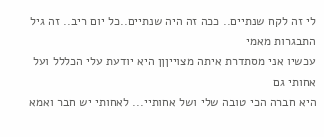לי זה לקח שנתיים.. ככה זה היה שנתיים..כל יום ריב.. זה גיל התבגרות מאמי
עכשיו אני מסתדרת איתה מצוייןןן היא יודעת עלי הכללל ועל אחותי גם
היא חברה הכי טובה שלי ושל אחותיי... לאחותי יש חבר ואמא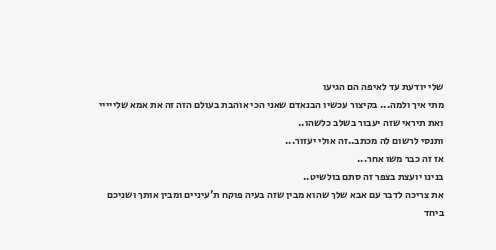שלי יודעת עד לאיפה הם הגיעו
מתי איך ולמה... בקיצור עכשיו הבנאדם שאני הכי אוהבת בעולם הזה זה את אמא שלייייי
ואת תיראי שזה יעבור בשלב כלשהו..
ותנסי לרשום לה מכתב..זה אולי יעזור...
אז זה כבר משו אחר...
בנינו יועצת בצפר זה סתם בולשיט..
את צריכה לדבר עם אבא שלך שהוא מבין שזה בעיה פוקח ת'עיניים ומבין אותך ושניכם ביחד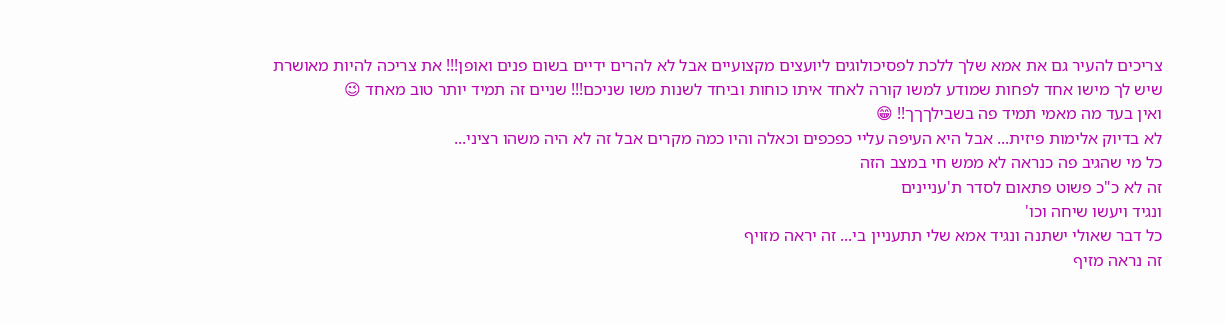צריכים להעיר גם את אמא שלך ללכת לפסיכולוגים ליועצים מקצועיים אבל לא להרים ידיים בשום פנים ואופן!!! את צריכה להיות מאושרת שיש לך מישו אחד לפחות שמודע למשו קורה לאחד איתו כוחות וביחד לשנות משו שניכם!!! שניים זה תמיד יותר טוב מאחד 😉
ואין בעד מה מאמי תמיד פה בשבילךךך!! 😁
לא בדיוק אלימות פיזית... אבל היא העיפה עליי כפכפים וכאלה והיו כמה מקרים אבל זה לא היה משהו רציני...
כל מי שהגיב פה כנראה לא ממש חי במצב הזה
זה לא כ"כ פשוט פתאום לסדר ת'עניינים
ונגיד ויעשו שיחה וכו'
כל דבר שאולי ישתנה ונגיד אמא שלי תתעניין בי... זה יראה מזויף
זה נראה מזיף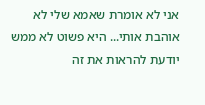אני לא אומרת שאמא שלי לא אוהבת אותי... היא פשוט לא ממש יודעת להראות את זה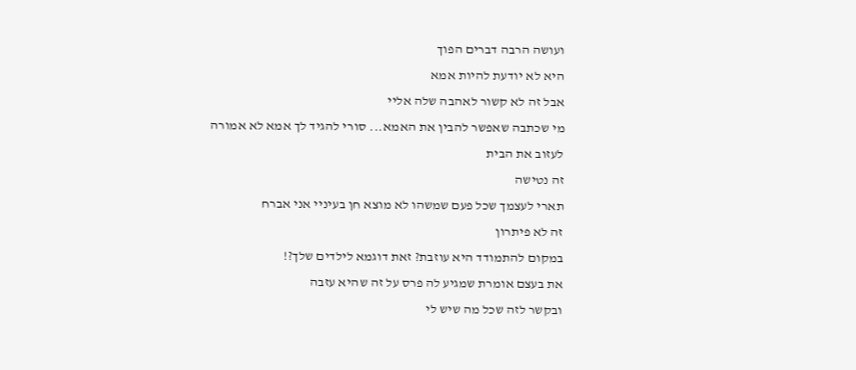ועושה הרבה דברים הפוך
היא לא יודעת להיות אמא
אבל זה לא קשור לאהבה שלה אליי
מי שכתבה שאפשר להבין את האמא... סורי להגיד לך אמא לא אמורה לעזוב את הבית
זה נטישה
תארי לעצמך שכל פעם שמשהו לא מוצא חן בעיניי אני אברח
זה לא פיתרון
במקום להתמודד היא עוזבת? זאת דוגמא לילדים שלך?!
את בעצם אומרת שמגיע לה פרס על זה שהיא עזבה
ובקשר לזה שכל מה שיש לי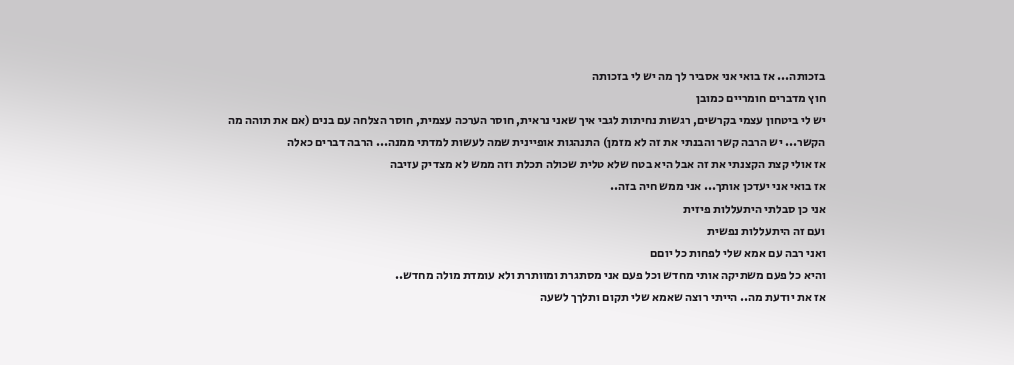בזכותה... אז בואי אני אסביר לך מה יש לי בזכותה
חוץ מדברים חומריים כמובן
יש לי ביטחון עצמי בקרשים, רגשות נחיתות לגבי איך שאני נראית, חוסר הערכה עצמית, חוסר הצלחה עם בנים (אם את תוהה מה הקשר... יש הרבה קשר והבנתי את זה לא מזמן) התנהגות אופיינית שמה לעשות למדתי ממנה... הרבה דברים כאלה
אז אולי קצת הקצנתי את זה אבל היא בטח שלא טלית שכולה תכלת וזה ממש לא מצדיק עזיבה
אז בואי אני יעדכן אותך... אני ממש חיה בזה..
אני כן סבלתי היתעללות פיזית
ועם זה היתעללות נפשית
ואני רבה עם אמא שלי לפחות כל יוםם
והיא כל פעם משתיקה אותי מחדש וכל פעם אני מסתגרת ומוותרת ולא עומדת מולה מחדש..
אז את יודעת מה.. הייתי רוצה שאמא שלי תקום ותלךך לשעה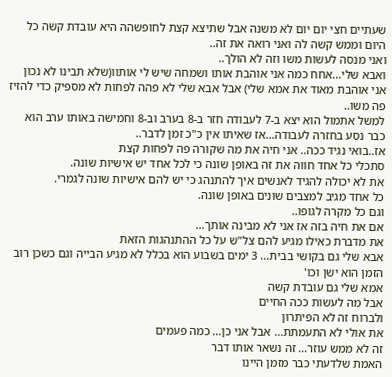שעתיים חצי יום יום לא משנה אבל שתיצא קצת לחופשהה היא עובדת קשה כל היום וממש קשה לה ואני רואה את זה..
ואני מנסה לעשות משו וזה לא הולך..
ואבא שלי...אחח כמה אני אוהבת אותו ושמחה שיש לי אותוו(שלא תבינו לא נכון אני אוהבת מאוד את אמא שלי) אבל אבא שלי לא פהה לפחות לא מספיק כדי להזיז פה משו..
למשל אתמול הוא יצא ב-7 לעבודה חזר ב-8 בערב וב-8 וחמישה באותו ערב הוא כבר נסע בחזרה לעבודה...אז שאיתו אין כ"כ זמן לדבר..
אז..בואי נגיד ככה.. אני חיה את מה שקורה פה לפחות קצת
סתכלי כל אחד חווה את זה באופן שונה כי לכל אחד יש אישיות שונה.
את לא יכולה להגיד לאנשים איך להתנהג כי יש להם אישיות שונה לגמרי.
כל אחד מגיב למצבים שונים באופן שונה.
וגם כל מקרה לגופו..
אם את חיה בזה אז אני לא מבינה אותך...
את מדברת כאילו מגיע להם צל"ש על כל ההתנהגות הזאת
אבא שלי גם בקושי בבית... 3 ימים בשבוע הוא בכלל לא מגיע הבייה וגם כשכן רוב הזמן הוא ישן וכו'
אמא שלי גם עובדת קשה
אבל מה לעשות ככה החיים
ולברוח זה לא הפיתרון
את אולי לא התעמתת... אבל אני כן... כמה פעמים
זה לא ממש עוזר... זה נשאר אותו דבר
האמת שלדעתי כבר מזמן היינו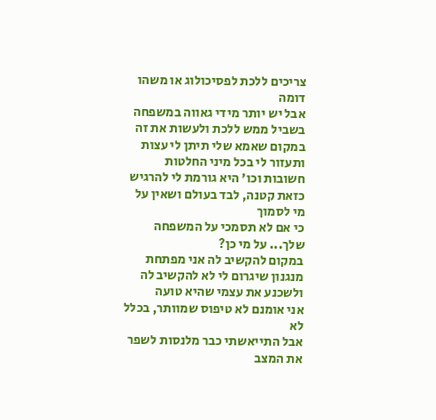צריכים ללכת לפסיכולוג או משהו דומה
אבל יש יותר מידי גאווה במשפחה בשביל ממש ללכת ולעשות את זה
במקום שאמא שלי תיתן לי עצות ותעזור לי בכל מיני החלטות חשובות וכו' היא גורמת לי להרגיש כזאת קטנה, לבד בעולם ושאין על מי לסמוך
כי אם לא תסמכי על המשפחה שלך... על מי כן?
במקום להקשיב לה אני מפתחת מנגנון שיגרום לי לא להקשיב לה ולשכנע את עצמי שהיא טועה
אני אומנם לא טיפוס שמוותר, בכלל לא
אבל התייאשתי כבר מלנסות לשפר את המצב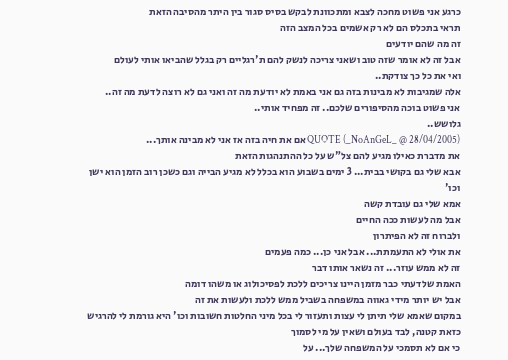כרגע אני פשוט מחכה לצבא ומתכוונת לבקש בסיס סגור בין היתר מהסיבה הזאת
תראי בתכלס הם לא רק אשמים בכל המצב הזה
זה מה שהם יודעים
אבל זה לא אומר שזה טוב ושאני צריכה לנשק להם ת'רגליים רק בגלל שהביאו אותי לעולם
ואי את כל כך צודקת..
אלה שמגיבות לא מבינות בזה גם אני באמת לא יודעת מה זה ואני גם לא רוצה לדעת מה זה..
אני פשוט בוכה מהסיפורים שלכם.. זה מפחיד אותי..
גלושש..
QUOTE (_NoAnGeL_ @ 28/04/2005) אם את חיה בזה אז אני לא מבינה אותך...
את מדברת כאילו מגיע להם צל"ש על כל ההתנהגות הזאת
אבא שלי גם בקושי בבית... 3 ימים בשבוע הוא בכלל לא מגיע הבייה וגם כשכן רוב הזמן הוא ישן וכו'
אמא שלי גם עובדת קשה
אבל מה לעשות ככה החיים
ולברוח זה לא הפיתרון
את אולי לא התעמתת... אבל אני כן... כמה פעמים
זה לא ממש עוזר... זה נשאר אותו דבר
האמת שלדעתי כבר מזמן היינו צריכים ללכת לפסיכולוג או משהו דומה
אבל יש יותר מידי גאווה במשפחה בשביל ממש ללכת ולעשות את זה
במקום שאמא שלי תיתן לי עצות ותעזור לי בכל מיני החלטות חשובות וכו' היא גורמת לי להרגיש כזאת קטנה, לבד בעולם ושאין על מי לסמוך
כי אם לא תסמכי על המשפחה שלך... על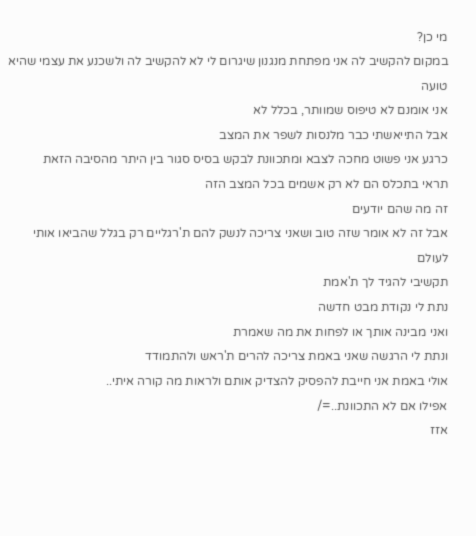מי כן?
במקום להקשיב לה אני מפתחת מנגנון שיגרום לי לא להקשיב לה ולשכנע את עצמי שהיא טועה
אני אומנם לא טיפוס שמוותר, בכלל לא
אבל התייאשתי כבר מלנסות לשפר את המצב
כרגע אני פשוט מחכה לצבא ומתכוונת לבקש בסיס סגור בין היתר מהסיבה הזאת
תראי בתכלס הם לא רק אשמים בכל המצב הזה
זה מה שהם יודעים
אבל זה לא אומר שזה טוב ושאני צריכה לנשק להם ת'רגליים רק בגלל שהביאו אותי לעולם
תקשיבי להגיד לך ת'אמת
נתת לי נקודת מבט חדשה
ואני מבינה אותך או לפחות את מה שאמרת
ונתת לי הרגשה שאני באמת צריכה להרים ת'ראש ולהתמודד
אולי באמת אני חייבת להפסיק להצדיק אותם ולראות מה קורה איתי..
אפילו אם לא התכוונת..=/
אזז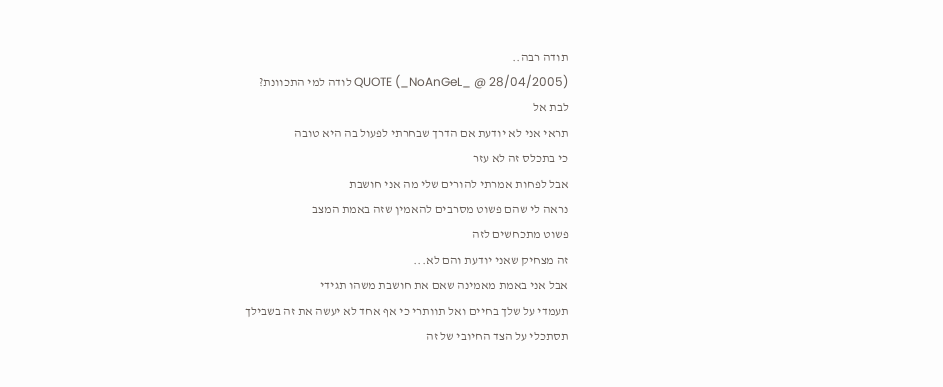תודה רבה..
QUOTE (_NoAnGeL_ @ 28/04/2005) לודה למי התכוונת?
לבת אל
תראי אני לא יודעת אם הדרך שבחרתי לפעול בה היא טובה
כי בתכלס זה לא עזר
אבל לפחות אמרתי להורים שלי מה אני חושבת
נראה לי שהם פשוט מסרבים להאמין שזה באמת המצב
פשוט מתכחשים לזה
זה מצחיק שאני יודעת והם לא...
אבל אני באמת מאמינה שאם את חושבת משהו תגידי
תעמדי על שלך בחיים ואל תוותרי כי אף אחד לא יעשה את זה בשבילך
תסתכלי על הצד החיובי של זה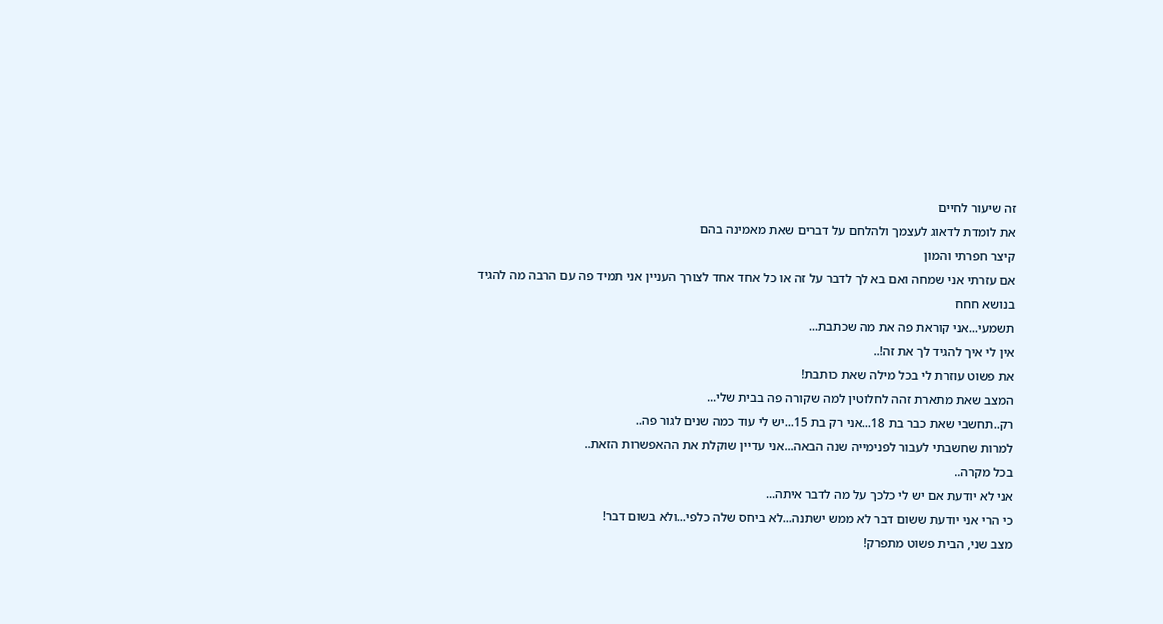זה שיעור לחיים
את לומדת לדאוג לעצמך ולהלחם על דברים שאת מאמינה בהם
קיצר חפרתי והמון
אם עזרתי אני שמחה ואם בא לך לדבר על זה או כל אחד אחד לצורך העניין אני תמיד פה עם הרבה מה להגיד בנושא חחח
תשמעי...אני קוראת פה את מה שכתבת...
אין לי איך להגיד לך את זה!..
את פשוט עוזרת לי בכל מילה שאת כותבת!
המצב שאת מתארת זהה לחלוטין למה שקורה פה בבית שלי...
רק..תחשבי שאת כבר בת 18...אני רק בת 15...יש לי עוד כמה שנים לגור פה..
למרות שחשבתי לעבור לפנימייה שנה הבאה...אני עדיין שוקלת את ההאפשרות הזאת..
בכל מקרה..
אני לא יודעת אם יש לי כלכך על מה לדבר איתה...
כי הרי אני יודעת ששום דבר לא ממש ישתנה...לא ביחס שלה כלפי...ולא בשום דבר!
מצב שני, הבית פשוט מתפרק!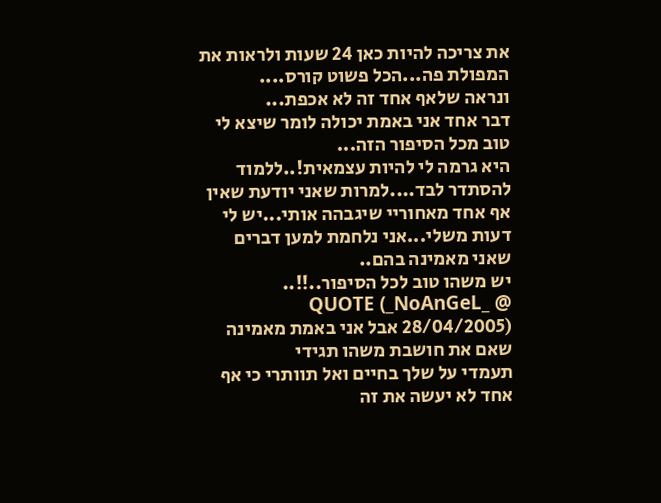את צריכה להיות כאן 24 שעות ולראות את המפולת פה...הכל פשוט קורס....
ונראה שלאף אחד זה לא אכפת...
דבר אחד אני באמת יכולה לומר שיצא לי טוב מכל הסיפור הזה...
היא גרמה לי להיות עצמאית!..ללמוד להסתדר לבד....למרות שאני יודעת שאין אף אחד מאחוריי שיגבהה אותי...יש לי דעות משלי...אני נלחמת למען דברים שאני מאמינה בהם..
יש משהו טוב לכל הסיפור..!!..
QUOTE (_NoAnGeL_ @ 28/04/2005) אבל אני באמת מאמינה שאם את חושבת משהו תגידי
תעמדי על שלך בחיים ואל תוותרי כי אף אחד לא יעשה את זה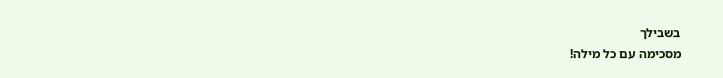בשבילך
מסכימה עם כל מילה!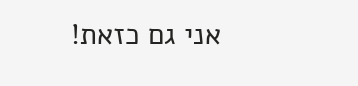אני גם כזאת!